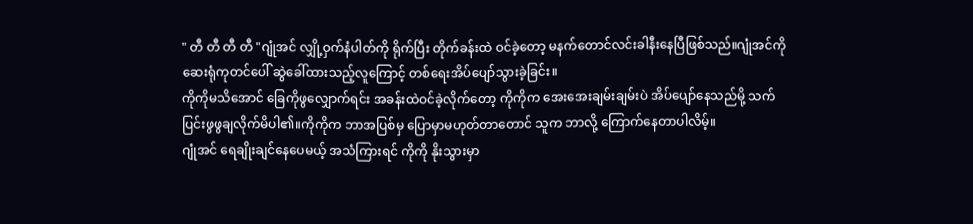" တီ တီ တီ တီ "ဂျုံအင် လျှို့ဝှက်နံပါတ်ကို ရိုက်ပြီး တိုက်ခန်းထဲ ဝင်ခဲ့တော့ မနက်တောင်လင်းခါနီးနေပြီဖြစ်သည်။ဂျုံအင်ကို ဆေးရုံကုတင်ပေါ် ဆွဲခေါ်ထားသည့်လူကြောင့် တစ်ရေးအိပ်ပျော်သွားခဲ့ခြင်း။
ကိုကိုမသိအောင် ခြေကိုဖွလျှောက်ရင်း အခန်းထဲဝင်ခဲ့လိုက်တော့ ကိုကိုက အေးအေးချမ်းချမ်းပဲ အိပ်ပျော်နေသည်မို့ သက်ပြင်းဖွဖွချလိုက်မိပါ၏။ကိုကိုက ဘာအပြစ်မှ ပြောမှာမဟုတ်တာတောင် သူက ဘာလို့ ကြောက်နေတာပါလိမ့်။
ဂျုံအင် ရေချိုးချင်နေပေမယ့် အသံကြားရင် ကိုကို နိုးသွားမှာ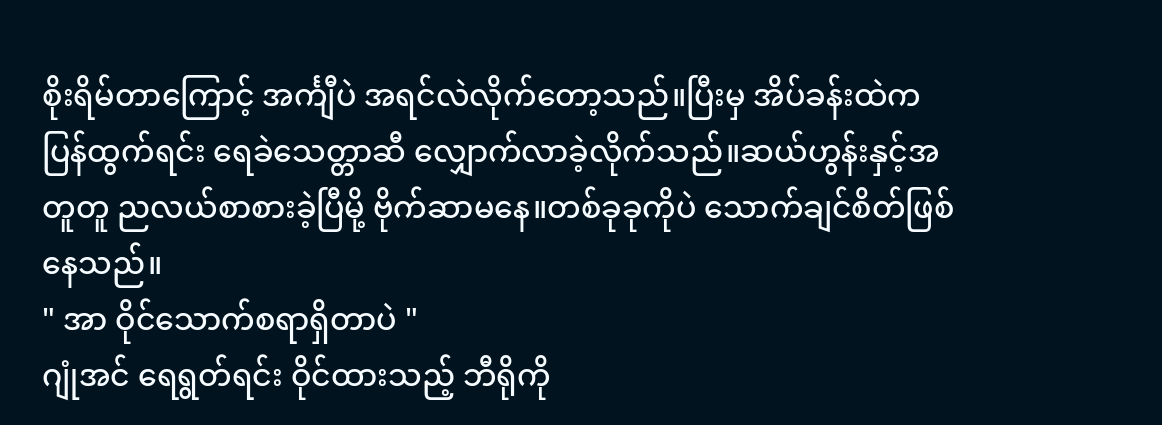စိုးရိမ်တာကြောင့် အင်္ကျီပဲ အရင်လဲလိုက်တော့သည်။ပြီးမှ အိပ်ခန်းထဲက ပြန်ထွက်ရင်း ရေခဲသေတ္တာဆီ လျှောက်လာခဲ့လိုက်သည်။ဆယ်ဟွန်းနှင့်အတူတူ ညလယ်စာစားခဲ့ပြီမို့ ဗိုက်ဆာမနေ။တစ်ခုခုကိုပဲ သောက်ချင်စိတ်ဖြစ်နေသည်။
" အာ ဝိုင်သောက်စရာရှိတာပဲ "
ဂျုံအင် ရေရွတ်ရင်း ဝိုင်ထားသည့် ဘီရိုကို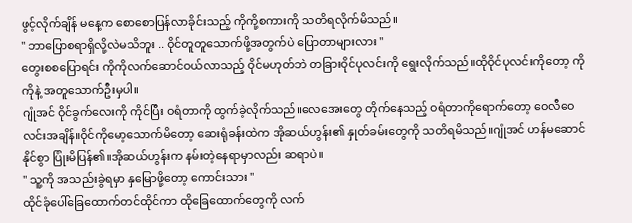ဖွင့်လိုက်ချိန် မနေ့က စောစောပြန်လာခိုင်းသည့် ကိုကို့စကားကို သတိရလိုက်မိသည်။
" ဘာပြောစရာရှိလို့လဲမသိဘူး .. ဝိုင်တူတူသောက်ဖို့အတွက်ပဲ ပြောတာများလား "
တွေးစစပြောရင်း ကိုကိုလက်ဆောင်ဝယ်လာသည့် ဝိုင်မဟုတ်ဘဲ တခြားဝိုင်ပုလင်းကို ရွေးလိုက်သည်။ထိုဝိုင်ပုလင်းကိုတော့ ကိုကိုနဲ့ အတူသောက်ဦးမှပါ။
ဂျုံအင် ဝိုင်ခွက်လေးကို ကိုင်ပြီး ဝရံတာကို ထွက်ခဲ့လိုက်သည်။လေအေးတွေ တိုက်နေသည့် ဝရံတာကိုရောက်တော့ ဝေလီဝေလင်းအချိန်။ဝိုင်ကိုမော့သောက်မိတော့ ဆေးရုံခန်းထဲက အိုဆယ်ဟွန်း၏ နှုတ်ခမ်းတွေကို သတိရမိသည်။ဂျုံအင် ဟန်မဆောင်နိုင်စွာ ပြုံးမိပြန်၏။အိုဆယ်ဟွန်းက နမ်းတဲ့နေရာမှာလည်း ဆရာပဲ။
" သူ့ကို အသည်းခွဲရမှာ နှမြောဖို့တော့ ကောင်းသား "
ထိုင်ခုံပေါ်ခြေထောက်တင်ထိုင်ကာ ထိုခြေထောက်တွေကို လက်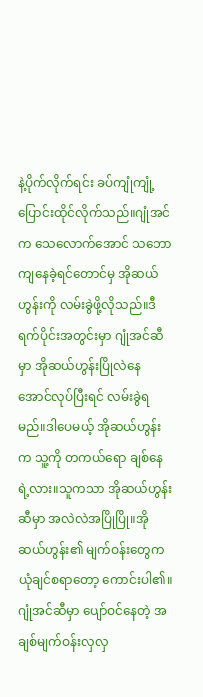နဲ့ပိုက်လိုက်ရင်း ခပ်ကျုံကျုံ့ပြောင်းထိုင်လိုက်သည်။ဂျုံအင်က သေလောက်အောင် သဘောကျနေခဲ့ရင်တောင်မှ အိုဆယ်ဟွန်းကို လမ်းခွဲဖို့လိုသည်။ဒီရက်ပိုင်းအတွင်းမှာ ဂျုံအင်ဆီမှာ အိုဆယ်ဟွန်းပြိုလဲနေအောင်လုပ်ပြီးရင် လမ်းခွဲရမည်။ဒါပေမယ့် အိုဆယ်ဟွန်းက သူ့ကို တကယ်ရော ချစ်နေရဲ့လား။သူကသာ အိုဆယ်ဟွန်းဆီမှာ အလဲလဲအပြိုပြို။အိုဆယ်ဟွန်း၏ မျက်ဝန်းတွေက ယုံချင်စရာတော့ ကောင်းပါ၏။ဂျုံအင်ဆီမှာ ပျော်ဝင်နေတဲ့ အချစ်မျက်ဝန်းလှလှ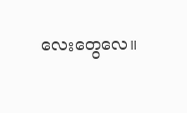လေးတွေလေ။